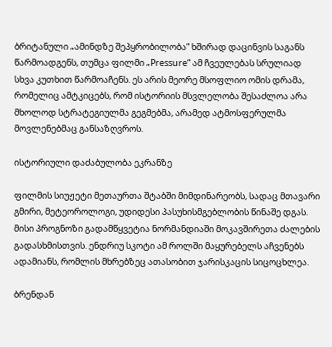ბრიტანული „ამინდზე შეპყრობილობა“ ხშირად დაცინვის საგანს წარმოადგენს, თუმცა ფილმი „Pressure“ ამ ჩვეულებას სრულიად სხვა კუთხით წარმოაჩენს. ეს არის მეორე მსოფლიო ომის დრამა, რომელიც ამტკიცებს, რომ ისტორიის მსვლელობა შესაძლოა არა მხოლოდ სტრატეგიულმა გეგმებმა, არამედ ატმოსფერულმა მოვლენებმაც განსაზღვროს.

ისტორიული დაძაბულობა ეკრანზე

ფილმის სიუჟეტი მეთაურთა შტაბში მიმდინარეობს, სადაც მთავარი გმირი, მეტეოროლოგი, უდიდესი პასუხისმგებლობის წინაშე დგას. მისი პროგნოზი გადამწყვეტია ნორმანდიაში მოკავშირეთა ძალების გადასხმისთვის. ენდრიუ სკოტი ამ როლში მაყურებელს აჩვენებს ადამიანს, რომლის მხრებზეც ათასობით ჯარისკაცის სიცოცხლეა.

ბრენდან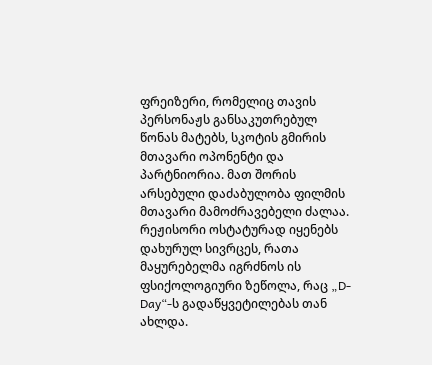ფრეიზერი, რომელიც თავის პერსონაჟს განსაკუთრებულ წონას მატებს, სკოტის გმირის მთავარი ოპონენტი და პარტნიორია. მათ შორის არსებული დაძაბულობა ფილმის მთავარი მამოძრავებელი ძალაა. რეჟისორი ოსტატურად იყენებს დახურულ სივრცეს, რათა მაყურებელმა იგრძნოს ის ფსიქოლოგიური ზეწოლა, რაც „D-Day“-ს გადაწყვეტილებას თან ახლდა.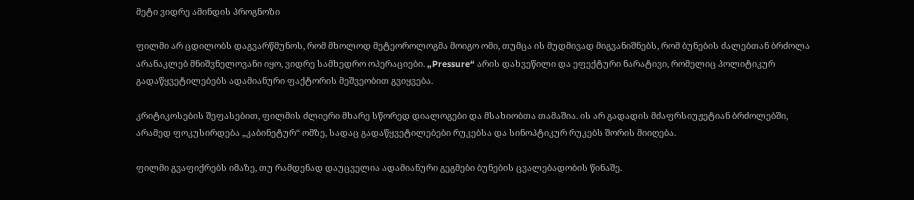მეტი ვიდრე ამინდის პროგნოზი

ფილმი არ ცდილობს დაგვარწმუნოს, რომ მხოლოდ მეტეოროლოგმა მოიგო ომი, თუმცა ის მუდმივად მიგვანიშნებს, რომ ბუნების ძალებთან ბრძოლა არანაკლებ მნიშვნელოვანი იყო, ვიდრე სამხედრო ოპერაციები. „Pressure“ არის დახვეწილი და ეფექტური ნარატივი, რომელიც პოლიტიკურ გადაწყვეტილებებს ადამიანური ფაქტორის მეშვეობით გვიყვება.

კრიტიკოსების შეფასებით, ფილმის ძლიერი მხარე სწორედ დიალოგები და მსახიობთა თამაშია. ის არ გადადის მძაფრსიუჟეტიან ბრძოლებში, არამედ ფოკუსირდება „კაბინეტურ“ ომზე, სადაც გადაწყვეტილებები რუკებსა და სინოპტიკურ რუკებს შორის მიიღება.

ფილმი გვაფიქრებს იმაზე, თუ რამდენად დაუცველია ადამიანური გეგმები ბუნების ცვალებადობის წინაშე.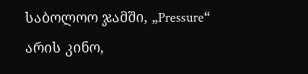საბოლოო ჯამში, „Pressure“ არის კინო,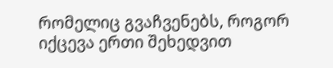რომელიც გვაჩვენებს, როგორ იქცევა ერთი შეხედვით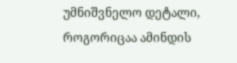უმნიშვნელო დეტალი, როგორიცაა ამინდის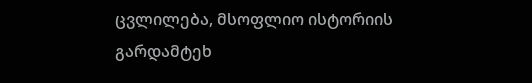ცვლილება, მსოფლიო ისტორიის გარდამტეხ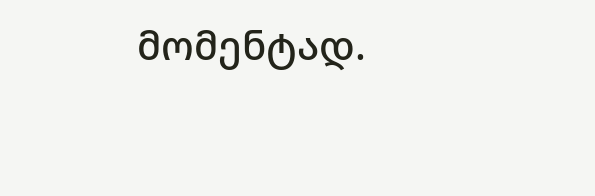მომენტად.